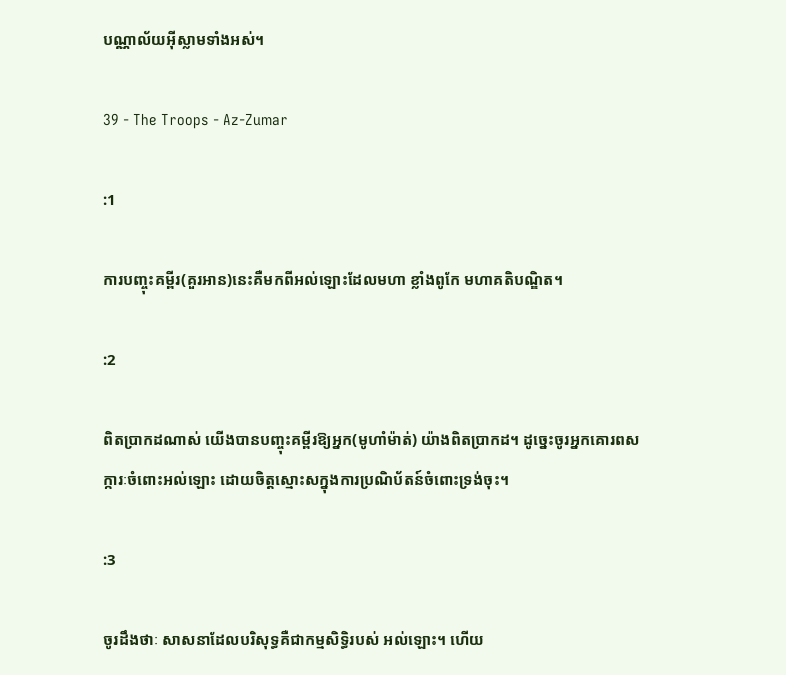បណ្ណាល័យអ៊ីស្លាមទាំងអស់។

39 - The Troops - Az-Zumar

:1

ការបញ្ចុះគម្ពីរ(គួរអាន)នេះគឺមកពីអល់ឡោះដែលមហា ខ្លាំងពូកែ មហាគតិបណ្ឌិត។

:2

ពិតប្រាកដណាស់ យើងបានបញ្ចុះគម្ពីរឱ្យអ្នក(មូហាំម៉ាត់) យ៉ាងពិតប្រាកដ។ ដូចេ្នះចូរអ្នកគោរពសក្ការៈចំពោះអល់ឡោះ ដោយចិត្ដស្មោះសក្នុងការប្រណិប័តន៍ចំពោះទ្រង់ចុះ។

:3

ចូរដឹងថាៈ សាសនាដែលបរិសុទ្ធគឺជាកម្មសិទ្ធិរបស់ អល់ឡោះ។ ហើយ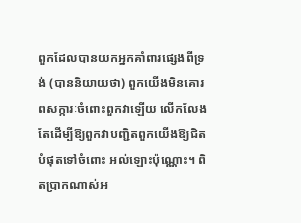ពួកដែលបានយកអ្នកគាំពារផេ្សងពីទ្រង់ (បាននិយាយថា) ពួកយើងមិនគោរពសក្ការៈចំពោះពួកវាឡើយ លើកលែងតែដើម្បីឱ្យពួកវាបញ្ជិតពួកយើងឱ្យជិតបំផុតទៅចំពោះ អល់ឡោះប៉ុណ្ណោះ។ ពិតប្រាកណាស់អ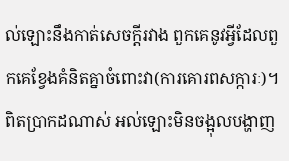ល់ឡោះនឹងកាត់សេចក្ដីរវាង ពួកគេនូវអ្វីដែលពួកគេខ្វែងគំនិតគ្នាចំពោះវា(ការគោរពសក្ការៈ)។ ពិតប្រាកដណាស់ អល់ឡោះមិនចង្អុលបង្ហាញ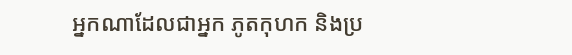អ្នកណាដែលជាអ្នក ភូតកុហក និងប្រ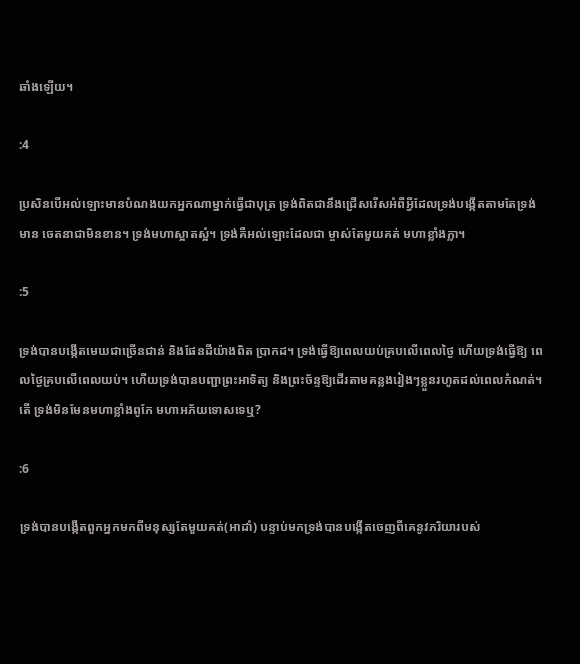ឆាំងឡើយ។

:4

ប្រសិនបើអល់ឡោះមានបំណងយកអ្នកណាម្នាក់ធ្វើជាបុត្រ ទ្រង់ពិតជានឹងជ្រើសរើសអំពីអ្វីដែលទ្រង់បង្កើតតាមតែទ្រង់មាន ចេតនាជាមិនខាន។ ទ្រង់មហាស្អាតស្អំ។ ទ្រង់គឺអល់ឡោះដែលជា ម្ចាស់តែមួយគត់ មហាខ្លាំងក្លា។

:5

ទ្រង់បានបង្កើតមេឃជាច្រើនជាន់ និងផែនដីយ៉ាងពិត ប្រាកដ។ ទ្រង់ធ្វើឱ្យពេលយប់គ្របលើពេលថ្ងៃ ហើយទ្រង់ធ្វើឱ្យ ពេលថ្ងៃគ្របលើពេលយប់។ ហើយទ្រង់បានបញ្ជាព្រះអាទិត្យ និងព្រះច័ន្ទឱ្យដើរតាមគន្លងរៀងៗខ្លួនរហូតដល់ពេលកំណត់។ តើ ទ្រង់មិនមែនមហាខ្លាំងពូកែ មហាអភ័យទោសទេឬ?

:6

ទ្រង់បានបង្កើតពួកអ្នកមកពីមនុស្សតែមួយគត់(អាដាំ) បន្ទាប់មកទ្រង់បានបង្កើតចេញពីគេនូវភរិយារបស់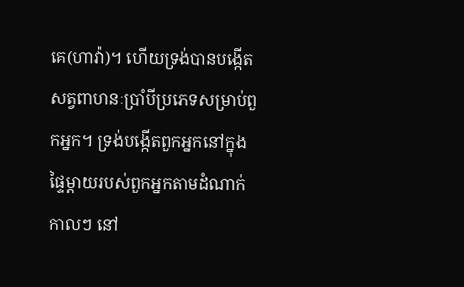គេ(ហាវ៉ា)។ ហើយទ្រង់បានបង្កើតសត្វពាហនៈប្រាំបីប្រភេទសម្រាប់ពួកអ្នក។ ទ្រង់បង្កើតពួកអ្នកនៅក្នុងផ្ទៃម្ដាយរបស់ពួកអ្នកតាមដំណាក់កាលៗ នៅ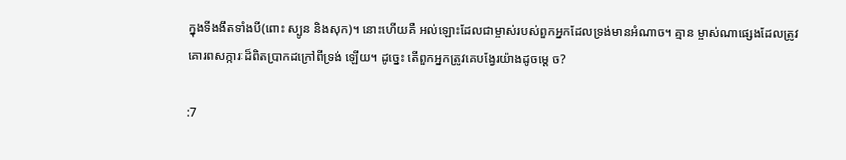ក្នុងទីងងឹតទាំងបី(ពោះ ស្បូន និងសុក)។ នោះហើយគឺ អល់ឡោះដែលជាម្ចាស់របស់ពួកអ្នកដែលទ្រង់មានអំណាច។ គ្មាន ម្ចាស់ណាផេ្សងដែលត្រូវគោរពសក្ការៈដ៏ពិតប្រាកដក្រៅពីទ្រង់ ឡើយ។ ដូចេ្នះ តើពួកអ្នកត្រូវគេបង្វែរយ៉ាងដូចម្តេ ច?

:7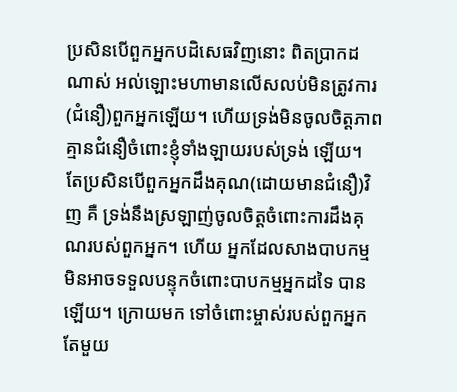ប្រសិនបើពួកអ្នកបដិសេធវិញនោះ ពិតប្រាកដណាស់ អល់ឡោះមហាមានលើសលប់មិនត្រូវការ(ជំនឿ)ពួកអ្នកឡើយ។ ហើយទ្រង់មិនចូលចិត្ដភាពគ្មានជំនឿចំពោះខ្ញុំទាំងឡាយរបស់ទ្រង់ ឡើយ។ តែប្រសិនបើពួកអ្នកដឹងគុណ(ដោយមានជំនឿ)វិញ គឺ ទ្រង់នឹងស្រឡាញ់ចូលចិត្ដចំពោះការដឹងគុណរបស់ពួកអ្នក។ ហើយ អ្នកដែលសាងបាបកម្មមិនអាចទទួលបន្ទុកចំពោះបាបកម្មអ្នកដទៃ បានឡើយ។ ក្រោយមក ទៅចំពោះម្ចាស់របស់ពួកអ្នកតែមួយ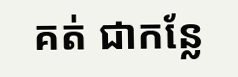គត់ ជាកន្លែ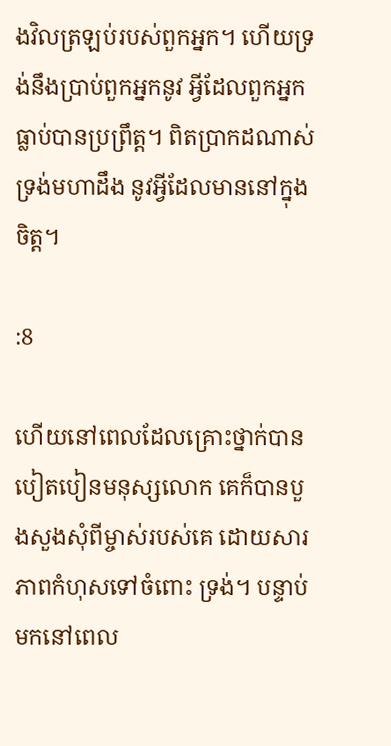ងវិលត្រឡប់របស់ពួកអ្នក។ ហើយទ្រង់នឹងប្រាប់ពួកអ្នកនូវ អ្វីដែលពួកអ្នកធ្លាប់បានប្រព្រឹត្ដ។ ពិតប្រាកដណាស់ ទ្រង់មហាដឹង នូវអ្វីដែលមាននៅក្នុងចិត្ដ។

:8

ហើយនៅពេលដែលគ្រោះថ្នាក់បានបៀតបៀនមនុស្សលោក គេក៏បានបួងសួងសុំពីម្ចាស់របស់គេ ដោយសារភាពកំហុសទៅចំពោះ ទ្រង់។ បន្ទាប់មកនៅពេល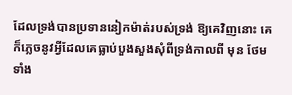ដែលទ្រង់បានប្រទាននៀកម៉ាត់របស់ទ្រង់ ឱ្យគេវិញនោះ គេក៏ភេ្លចនូវអ្វីដែលគេធ្លាប់បួងសួងសុំពីទ្រង់កាលពី មុន ថែមទាំង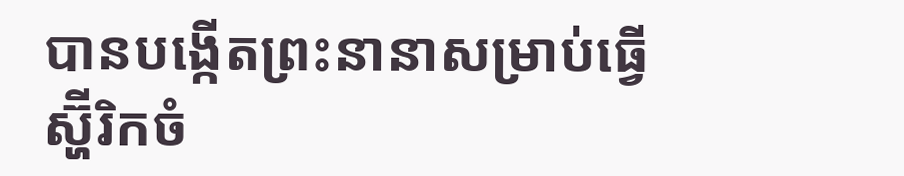បានបង្កើតព្រះនានាសម្រាប់ធ្វើស្ហ៊ីរិកចំ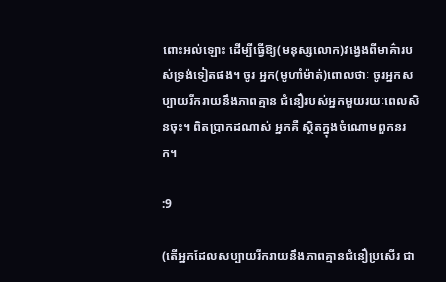ពោះអល់ឡោះ ដើម្បីធ្វើឱ្យ(មនុស្សលោក)វងេ្វងពីមាគ៌ារបស់ទ្រង់ទៀតផង។ ចូរ អ្នក(មូហាំម៉ាត់)ពោលថាៈ ចូរអ្នកសប្បាយរីករាយនឹងភាពគ្មាន ជំនឿរបស់អ្នកមួយរយៈពេលសិនចុះ។ ពិតប្រាកដណាស់ អ្នកគឺ ស្ថិតក្នុងចំណោមពួកនរក។

:9

(តើអ្នកដែលសប្បាយរីករាយនឹងភាពគ្មានជំនឿប្រសើរ ជា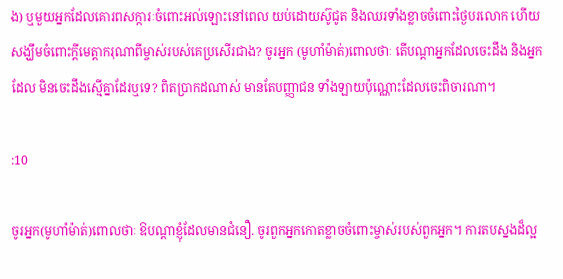ង) ឬមួយអ្នកដែលគោរពសក្ការៈចំពោះអល់ឡោះនៅពេល យប់ដោយស៊ូជូត និងឈរទាំងខ្លាចចំពោះថ្ងៃបរលោក ហើយ សង្ឃឹមចំពោះក្ដីមេត្ដាករុណាពីម្ចាស់របស់គេប្រសើរជាង? ចូរអ្នក (មូហាំម៉ាត់)ពោលថាៈ តើបណ្ដាអ្នកដែលចេះដឹង និងអ្នកដែល មិនចេះដឹងស្មើគ្នាដែរឬទេ? ពិតប្រាកដណាស់ មានតែបញ្ញាជន ទាំងឡាយប៉ុណ្ណោះដែលចេះពិចារណា។

:10

ចូរអ្នក(មូហាំម៉ាត់)ពោលថាៈ ឱបណ្ដាខ្ញុំដែលមានជំនឿ. ចូរពួកអ្នកកោតខ្លាចចំពោះម្ចាស់របស់ពួកអ្នក។ ការតបស្នងដ៏ល្អ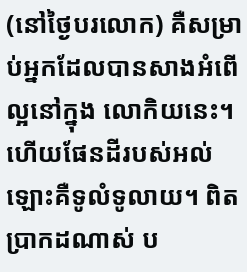(នៅថ្ងៃបរលោក) គឺសម្រាប់អ្នកដែលបានសាងអំពើល្អនៅក្នុង លោកិយនេះ។ ហើយផែនដីរបស់អល់ឡោះគឺទូលំទូលាយ។ ពិត ប្រាកដណាស់ ប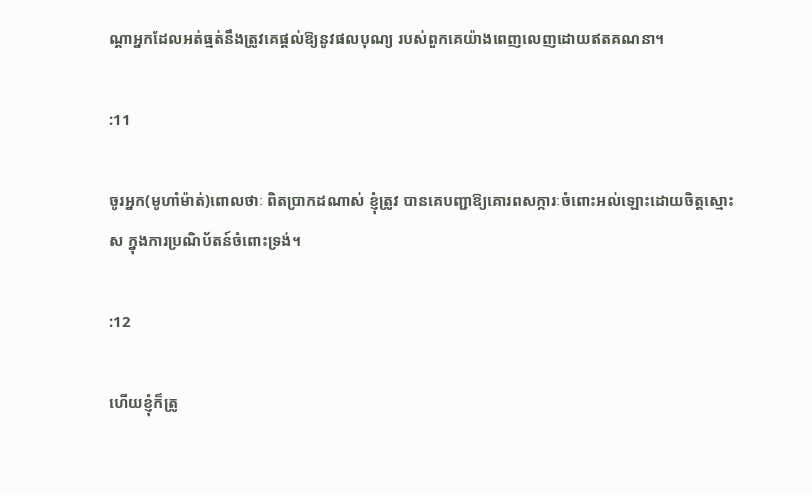ណ្ដាអ្នកដែលអត់ធ្មត់នឹងត្រូវគេផ្ដល់ឱ្យនូវផលបុណ្យ របស់ពួកគេយ៉ាងពេញលេញដោយឥតគណនា។

:11

ចូរអ្នក(មូហាំម៉ាត់)ពោលថាៈ ពិតប្រាកដណាស់ ខ្ញុំត្រូវ បានគេបញ្ជាឱ្យគោរពសក្ការៈចំពោះអល់ឡោះដោយចិត្ដស្មោះស ក្នុងការប្រណិប័តន៍ចំពោះទ្រង់។

:12

ហើយខ្ញុំក៏ត្រូ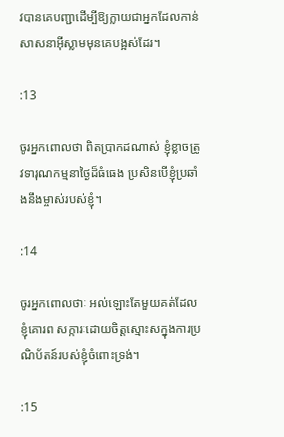វបានគេបញ្ជាដើម្បីឱ្យក្លាយជាអ្នកដែលកាន់ សាសនាអ៊ីស្លាមមុនគេបង្អស់ដែរ។

:13

ចូរអ្នកពោលថា ពិតប្រាកដណាស់ ខ្ញុំខ្លាចត្រូវទារុណកម្មនាថ្ងៃដ៏ធំធេង ប្រសិនបើខ្ញុំប្រឆាំងនឹងម្ចាស់របស់ខ្ញុំ។

:14

ចូរអ្នកពោលថាៈ អល់ឡោះតែមួយគត់ដែលខ្ញុំគោរព សក្ការៈដោយចិត្ដស្មោះសក្នុងការប្រណិប័តន៍របស់ខ្ញុំចំពោះទ្រង់។

:15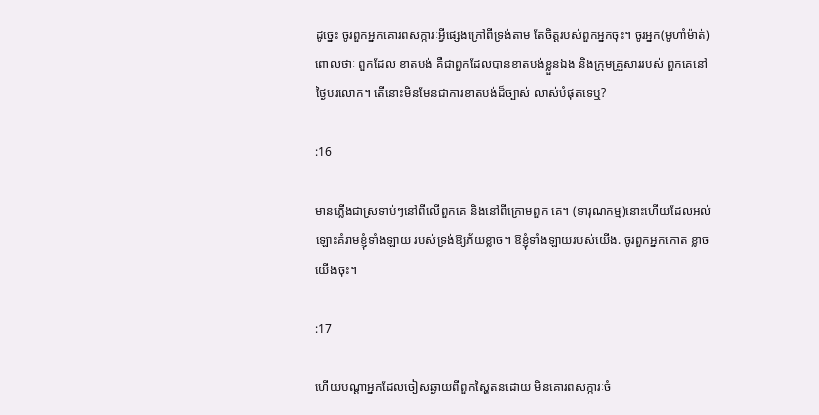ដូចេ្នះ ចូរពួកអ្នកគោរពសក្ការៈអ្វីផេ្សងក្រៅពីទ្រង់តាម តែចិត្ដរបស់ពួកអ្នកចុះ។ ចូរអ្នក(មូហាំម៉ាត់)ពោលថាៈ ពួកដែល ខាតបង់ គឺជាពួកដែលបានខាតបង់ខ្លួនឯង និងក្រុមគ្រួសាររបស់ ពួកគេនៅថ្ងៃបរលោក។ តើនោះមិនមែនជាការខាតបង់ដ៏ច្បាស់ លាស់បំផុតទេឬ?

:16

មានភ្លើងជាស្រទាប់ៗនៅពីលើពួកគេ និងនៅពីក្រោមពួក គេ។ (ទារុណកម្ម)នោះហើយដែលអល់ឡោះគំរាមខ្ញុំទាំងឡាយ របស់ទ្រង់ឱ្យភ័យខ្លាច។ ឱខ្ញុំទាំងឡាយរបស់យើង. ចូរពួកអ្នកកោត ខ្លាចយើងចុះ។

:17

ហើយបណ្ដាអ្នកដែលចៀសឆ្ងាយពីពួកស្ហៃតនដោយ មិនគោរពសក្ការៈចំ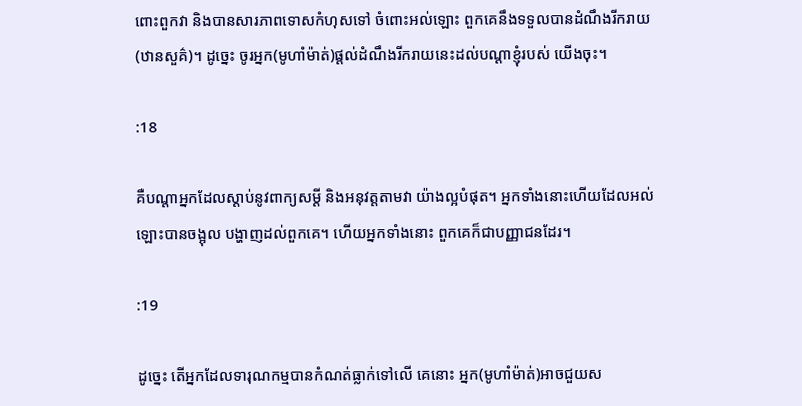ពោះពួកវា និងបានសារភាពទោសកំហុសទៅ ចំពោះអល់ឡោះ ពួកគេនឹងទទួលបានដំណឹងរីករាយ(ឋានសួគ៌)។ ដូចេ្នះ ចូរអ្នក(មូហាំម៉ាត់)ផ្ដល់ដំណឹងរីករាយនេះដល់បណ្ដាខ្ញុំរបស់ យើងចុះ។

:18

គឺបណ្ដាអ្នកដែលស្ដាប់នូវពាក្យសម្ដី និងអនុវត្ដតាមវា យ៉ាងល្អបំផុត។ អ្នកទាំងនោះហើយដែលអល់ឡោះបានចង្អុល បង្ហាញដល់ពួកគេ។ ហើយអ្នកទាំងនោះ ពួកគេក៏ជាបញ្ញាជនដែរ។

:19

ដូចេ្នះ តើអ្នកដែលទារុណកម្មបានកំណត់ធ្លាក់ទៅលើ គេនោះ អ្នក(មូហាំម៉ាត់)អាចជួយស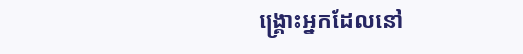ង្គ្រោះអ្នកដែលនៅ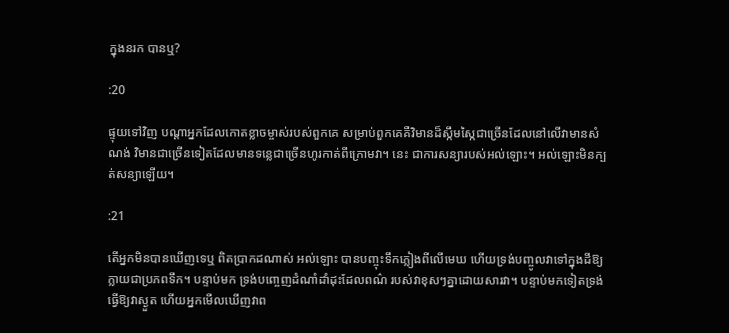ក្នុងនរក បានឬ?

:20

ផ្ទុយទៅវិញ បណ្ដាអ្នកដែលកោតខ្លាចម្ចាស់របស់ពួកគេ សម្រាប់ពួកគេគឺវិមានដ៏ស្កឹមស្កៃជាច្រើនដែលនៅលើវាមានសំណង់ វិមានជាច្រើនទៀតដែលមានទនេ្លជាច្រើនហូរកាត់ពីក្រោមវា។ នេះ ជាការសន្យារបស់អល់ឡោះ។ អល់ឡោះមិនក្បត់សន្យាឡើយ។

:21

តើអ្នកមិនបានឃើញទេឬ ពិតប្រាកដណាស់ អល់ឡោះ បានបញ្ចុះទឹកភ្លៀងពីលើមេឃ ហើយទ្រង់បញ្ចូលវាទៅក្នុងដីឱ្យ ក្លាយជាប្រភពទឹក។ បន្ទាប់មក ទ្រង់បពោ្ចញដំណាំដាំដុះដែលពណ៌ របស់វាខុសៗគ្នាដោយសារវា។ បន្ទាប់មកទៀតទ្រង់ធ្វើឱ្យវាស្ងួត ហើយអ្នកមើលឃើញវាព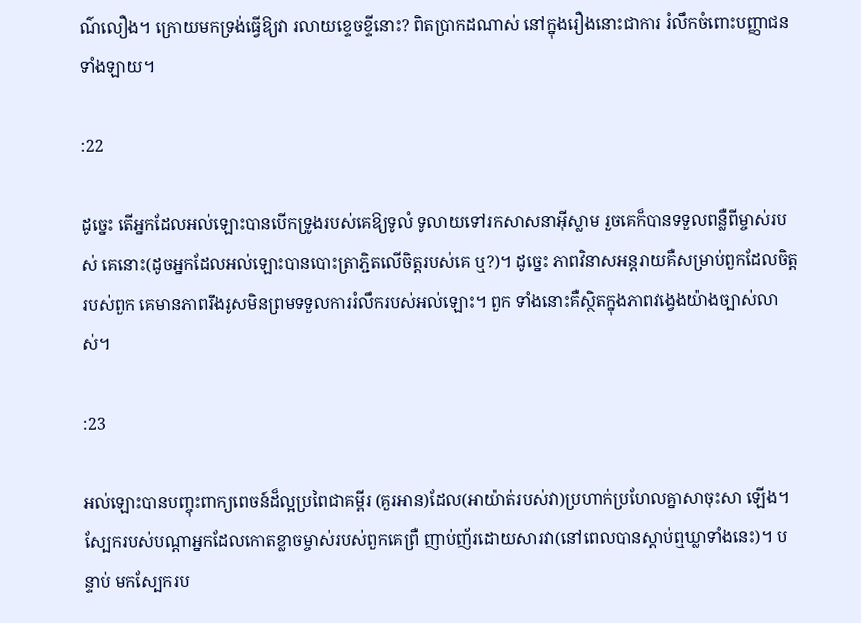ណ៌លឿង។ ក្រោយមកទ្រង់ធ្វើឱ្យវា រលាយខេ្ទចខ្ទីនោះ? ពិតប្រាកដណាស់ នៅក្នុងរឿងនោះជាការ រំលឹកចំពោះបញ្ញាជនទាំងឡាយ។

:22

ដូចេ្នះ តើអ្នកដែលអល់ឡោះបានបើកទ្រូងរបស់គេឱ្យទូលំ ទូលាយទៅរកសាសនាអ៊ីស្លាម រួចគេក៏បានទទួលពន្លឺពីម្ចាស់របស់ គេនោះ(ដូចអ្នកដែលអល់ឡោះបានបោះត្រាភ្ជិតលើចិត្ដរបស់គេ ឬ?)។ ដូចេ្នះ ភាពវិនាសអន្ដរាយគឺសម្រាប់ពួកដែលចិត្ដរបស់ពួក គេមានភាពរឹងរូសមិនព្រមទទួលការរំលឹករបស់អល់ឡោះ។ ពួក ទាំងនោះគឺស្ថិតក្នុងភាពវងេ្វងយ៉ាងច្បាស់លាស់។

:23

អល់ឡោះបានបញ្ចុះពាក្យពេចន៍ដ៏ល្អប្រពៃជាគម្ពីរ (គួរអាន)ដែល(អាយ៉ាត់របស់វា)ប្រហាក់ប្រហែលគ្នាសាចុះសា ឡើង។ ស្បែករបស់បណ្ដាអ្នកដែលកោតខ្លាចម្ចាស់របស់ពួកគេព្រឺ ញាប់ញ័រដោយសារវា(នៅពេលបានស្ដាប់ឮឃ្លាទាំងនេះ)។ បន្ទាប់ មកស្បែករប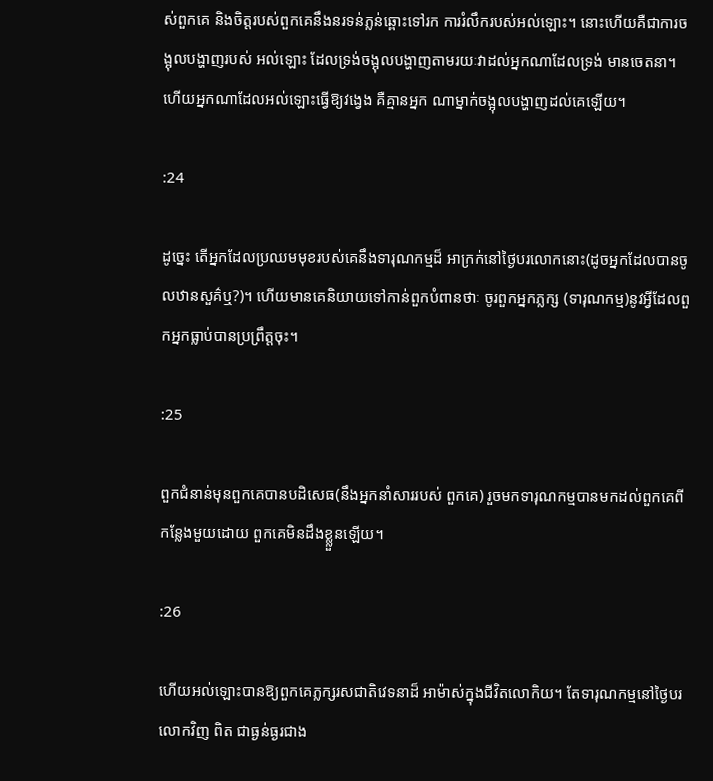ស់ពួកគេ និងចិត្ដរបស់ពួកគេនឹងនរទន់ភ្លន់ឆ្ពោះទៅរក ការរំលឹករបស់អល់ឡោះ។ នោះហើយគឺជាការចង្អុលបង្ហាញរបស់ អល់ឡោះ ដែលទ្រង់ចង្អុលបង្ហាញតាមរយៈវាដល់អ្នកណាដែលទ្រង់ មានចេតនា។ ហើយអ្នកណាដែលអល់ឡោះធ្វើឱ្យវងេ្វង គឺគ្មានអ្នក ណាម្នាក់ចង្អុលបង្ហាញដល់គេឡើយ។

:24

ដូចេ្នះ តើអ្នកដែលប្រឈមមុខរបស់គេនឹងទារុណកម្មដ៏ អាក្រក់នៅថ្ងៃបរលោកនោះ(ដូចអ្នកដែលបានចូលឋានសួគ៌ឬ?)។ ហើយមានគេនិយាយទៅកាន់ពួកបំពានថាៈ ចូរពួកអ្នកភ្លក្ស (ទារុណកម្ម)នូវអ្វីដែលពួកអ្នកធ្លាប់បានប្រព្រឹត្ដចុះ។

:25

ពួកជំនាន់មុនពួកគេបានបដិសេធ(នឹងអ្នកនាំសាររបស់ ពួកគេ) រួចមកទារុណកម្មបានមកដល់ពួកគេពីកន្លែងមួយដោយ ពួកគេមិនដឹងខ្ល្លួនឡើយ។

:26

ហើយអល់ឡោះបានឱ្យពួកគេភ្លក្សរសជាតិវេទនាដ៏ អាម៉ាស់ក្នុងជីវិតលោកិយ។ តែទារុណកម្មនៅថ្ងៃបរលោកវិញ ពិត ជាធ្ងន់ធ្ងរជាង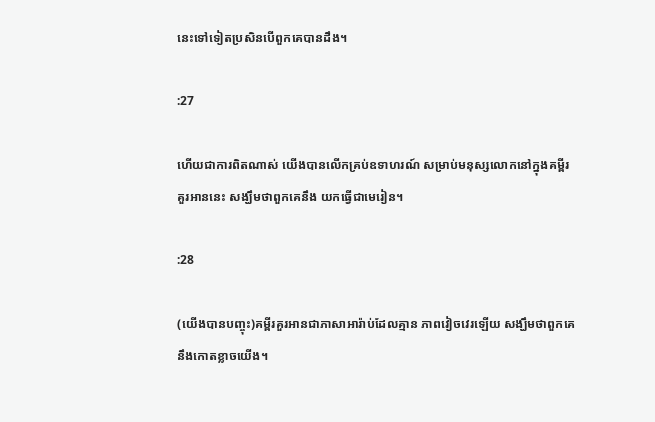នេះទៅទៀតប្រសិនបើពួកគេបានដឹង។

:27

ហើយជាការពិតណាស់ យើងបានលើកគ្រប់ឧទាហរណ៍ សម្រាប់មនុស្សលោកនៅក្នុងគម្ពីរគួរអាននេះ សង្ឃឹមថាពួកគេនឹង យកធ្វើជាមេរៀន។

:28

(យើងបានបញ្ចុះ)គម្ពីរគួរអានជាភាសាអារ៉ាប់ដែលគ្មាន ភាពវៀចវេរឡើយ សង្ឃឹមថាពួកគេនឹងកោតខ្លាចយើង។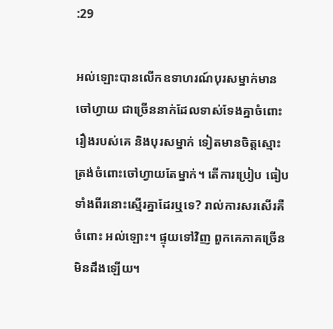:29

អល់ឡោះបានលើកឧទាហរណ៍បុរសម្នាក់មានចៅហ្វាយ ជាច្រើននាក់ដែលទាស់ទែងគ្នាចំពោះរឿងរបស់គេ និងបុរសម្នាក់ ទៀតមានចិត្ដស្មោះត្រង់ចំពោះចៅហ្វាយតែម្នាក់។ តើការប្រៀប ធៀបទាំងពីរនោះស្មើរគ្នាដែរឬទេ? រាល់ការសរសើរគឺចំពោះ អល់ឡោះ។ ផ្ទុយទៅវិញ ពួកគេភាគច្រើនមិនដឹងឡើយ។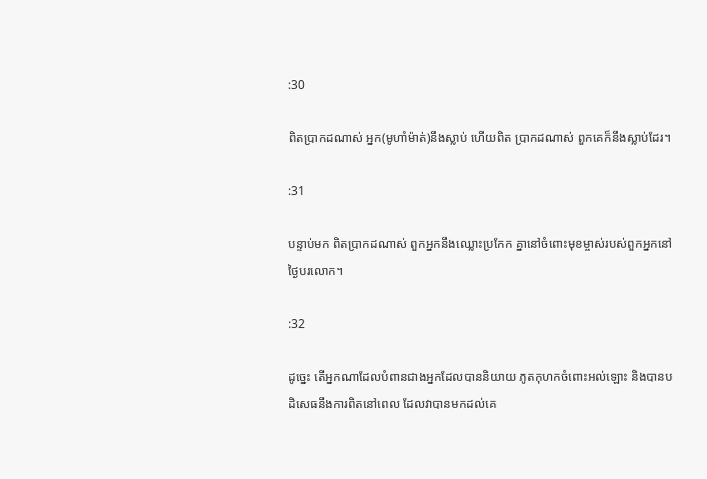:30

ពិតប្រាកដណាស់ អ្នក(មូហាំម៉ាត់)នឹងស្លាប់ ហើយពិត ប្រាកដណាស់ ពួកគេក៏នឹងស្លាប់ដែរ។

:31

បន្ទាប់មក ពិតប្រាកដណាស់ ពួកអ្នកនឹងឈ្លោះប្រកែក គ្នានៅចំពោះមុខម្ចាស់របស់ពួកអ្នកនៅថ្ងៃបរលោក។

:32

ដូចេ្នះ តើអ្នកណាដែលបំពានជាងអ្នកដែលបាននិយាយ ភូតកុហកចំពោះអល់ឡោះ និងបានបដិសេធនឹងការពិតនៅពេល ដែលវាបានមកដល់គេ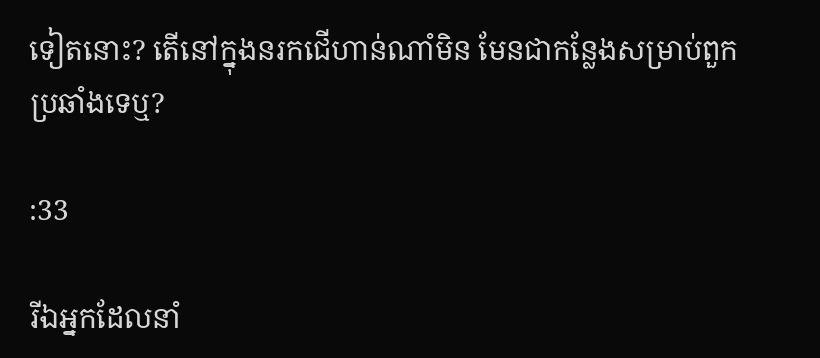ទៀតនោះ? តើនៅក្នុងនរកជើហាន់ណាំមិន មែនជាកន្លែងសម្រាប់ពួកប្រឆាំងទេឬ?

:33

រីឯអ្នកដែលនាំ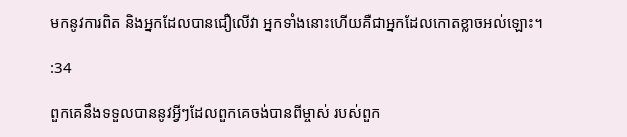មកនូវការពិត និងអ្នកដែលបានជឿលើវា អ្នកទាំងនោះហើយគឺជាអ្នកដែលកោតខ្លាចអល់ឡោះ។

:34

ពួកគេនឹងទទួលបាននូវអ្វីៗដែលពួកគេចង់បានពីម្ចាស់ របស់ពួក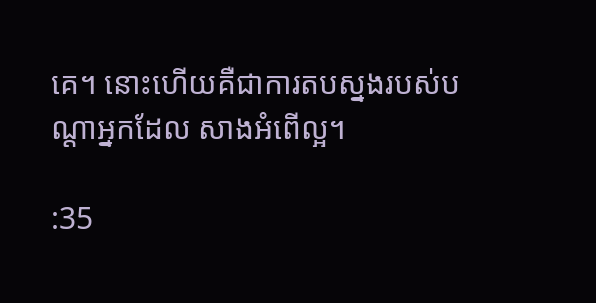គេ។ នោះហើយគឺជាការតបស្នងរបស់បណ្ដាអ្នកដែល សាងអំពើល្អ។

:35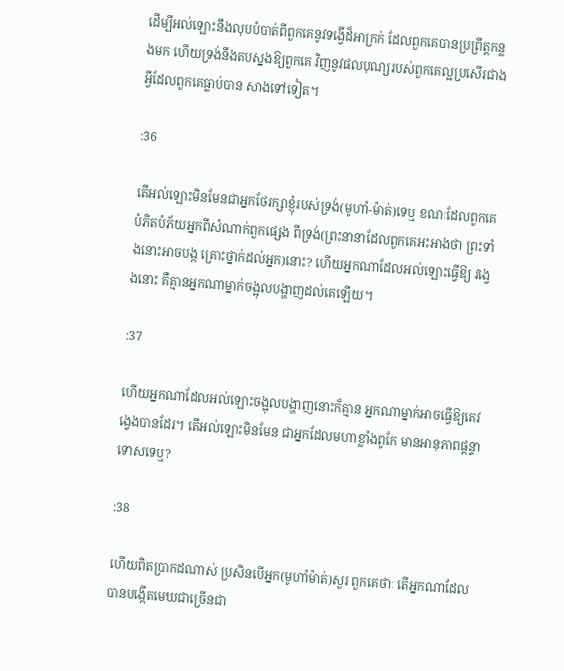ដើម្បីអល់ឡោះនឹងលុបបំបាត់ពីពួកគេនូវទង្វើដ៏អាក្រក់ ដែលពួកគេបានប្រព្រឹត្ដកន្លងមក ហើយទ្រង់នឹងតបស្នងឱ្យពួកគេ វិញនូវផលបុណ្យរបស់ពួកគេល្អប្រសើរជាងអ្វីដែលពួកគេធ្លាប់បាន សាងទៅទៀត។

:36

តើអល់ឡោះមិនមែនជាអ្នកថែរក្សាខ្ញុំរបស់ទ្រង់(មូហាំ-ម៉ាត់)ទេឬ ខណៈដែលពួកគេបំភិតបំភ័យអ្នកពីសំណាក់ពួកផេ្សង ពីទ្រង់(ព្រះនានាដែលពួកគេអះអាងថា ព្រះទាំងនោះអាចបង្ក គ្រោះថ្នាក់ដល់អ្នក)នោះ? ហើយអ្នកណាដែលអល់ឡោះធ្វើឱ្យ វងេ្វងនោះ គឺគ្មានអ្នកណាម្នាក់ចង្អុលបង្ហាញដល់គេឡើយ។

:37

ហើយអ្នកណាដែលអល់ឡោះចង្អុលបង្ហាញនោះក៏គ្មាន អ្នកណាម្នាក់អាចធ្វើឱ្យគេវងេ្វងបានដែរ។ តើអល់ឡោះមិនមែន ជាអ្នកដែលមហាខ្លាំងពូកែ មានអានុភាពផ្ដន្ទាទោសទេឬ?

:38

ហើយពិតប្រាកដណាស់ ប្រសិនបើអ្នក(មូហាំម៉ាត់)សួរ ពួកគេថាៈ តើអ្នកណាដែលបានបង្កើតមេឃជាច្រើនជា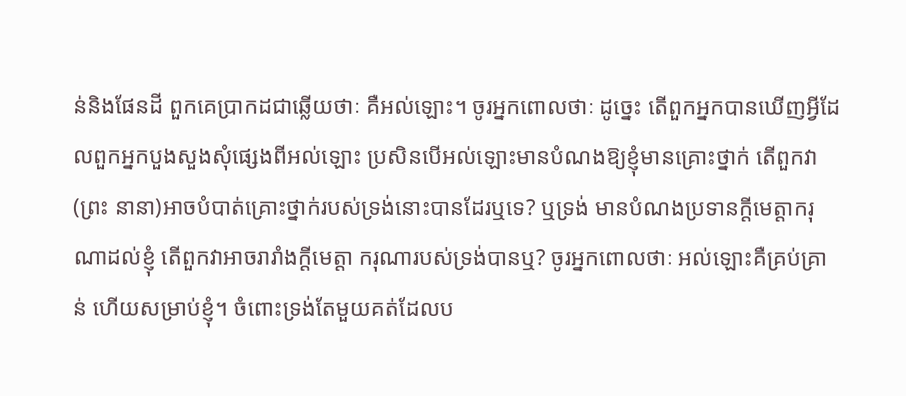ន់និងផែនដី ពួកគេប្រាកដជាឆ្លើយថាៈ គឺអល់ឡោះ។ ចូរអ្នកពោលថាៈ ដូចេ្នះ តើពួកអ្នកបានឃើញអ្វីដែលពួកអ្នកបួងសួងសុំផេ្សងពីអល់ឡោះ ប្រសិនបើអល់ឡោះមានបំណងឱ្យខ្ញុំមានគ្រោះថ្នាក់ តើពួកវា(ព្រះ នានា)អាចបំបាត់គ្រោះថ្នាក់របស់ទ្រង់នោះបានដែរឬទេ? ឬទ្រង់ មានបំណងប្រទានក្ដីមេត្ដាករុណាដល់ខ្ញុំ តើពួកវាអាចរារាំងក្ដីមេត្ដា ករុណារបស់ទ្រង់បានឬ? ចូរអ្នកពោលថាៈ អល់ឡោះគឺគ្រប់គ្រាន់ ហើយសម្រាប់ខ្ញុំ។ ចំពោះទ្រង់តែមួយគត់ដែលប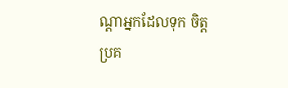ណ្ដាអ្នកដែលទុក ចិត្ដប្រគ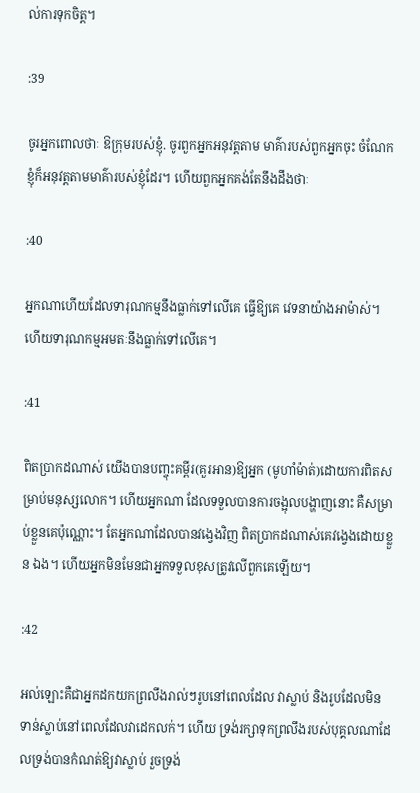ល់ការទុកចិត្ដ។

:39

ចូរអ្នកពោលថាៈ ឱក្រុមរបស់ខ្ញុំ. ចូរពួកអ្នកអនុវត្ដតាម មាគ៌ារបស់ពួកអ្នកចុះ ចំណែកខ្ញុំក៏អនុវត្ដតាមមាគ៌ារបស់ខ្ញុំដែរ។ ហើយពួកអ្នកគង់តែនឹងដឹងថាៈ

:40

អ្នកណាហើយដែលទារុណកម្មនឹងធ្លាក់ទៅលើគេ ធ្វើឱ្យគេ វេទនាយ៉ាងអាម៉ាស់។ ហើយទារុណកម្មអមតៈនឹងធ្លាក់ទៅលើគេ។

:41

ពិតប្រាកដណាស់ យើងបានបញ្ចុះគម្ពីរ(គួរអាន)ឱ្យអ្នក (មូហាំម៉ាត់)ដោយការពិតសម្រាប់មនុស្សលោក។ ហើយអ្នកណា ដែលទទួលបានការចង្អុលបង្ហាញនោះ គឺសម្រាប់ខ្លួនគេប៉ុណ្ណោះ។ តែអ្នកណាដែលបានវងេ្វងវិញ ពិតប្រាកដណាស់គេវងេ្វងដោយខ្លួន ឯង។ ហើយអ្នកមិនមែនជាអ្នកទទួលខុសត្រូវលើពួកគេឡើយ។

:42

អល់ឡោះគឺជាអ្នកដកយកព្រលឹងរាល់ៗរូបនៅពេលដែល វាស្លាប់ និងរូបដែលមិនទាន់ស្លាប់នៅពេលដែលវាដេកលក់។ ហើយ ទ្រង់រក្សាទុកព្រលឹងរបស់បុគ្គលណាដែលទ្រង់បានកំណត់ឱ្យវាស្លាប់ រួចទ្រង់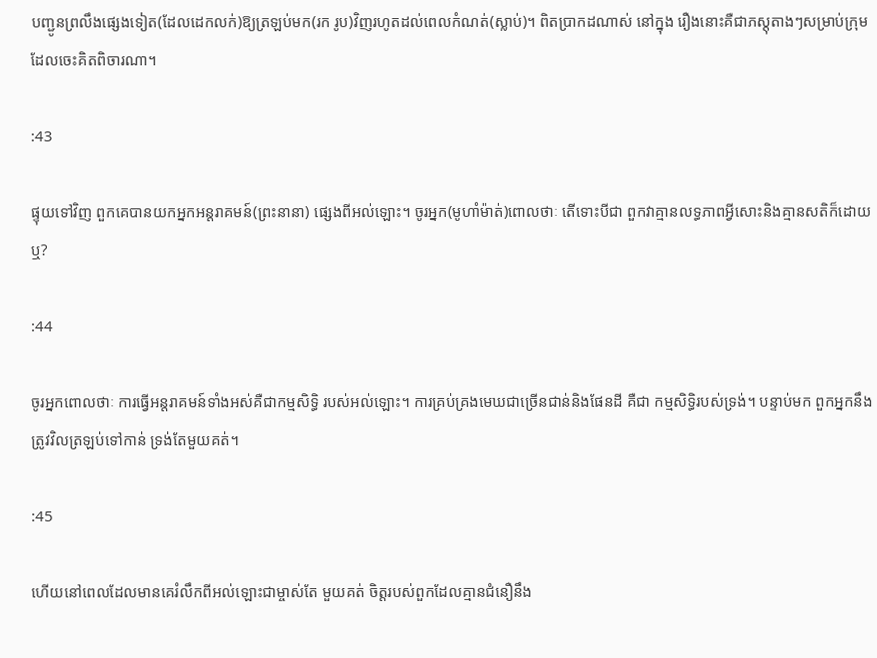បញ្ជូនព្រលឹងផេ្សងទៀត(ដែលដេកលក់)ឱ្យត្រឡប់មក(រក រូប)វិញរហូតដល់ពេលកំណត់(ស្លាប់)។ ពិតប្រាកដណាស់ នៅក្នុង រឿងនោះគឺជាភស្ដុតាងៗសម្រាប់ក្រុមដែលចេះគិតពិចារណា។

:43

ផ្ទុយទៅវិញ ពួកគេបានយកអ្នកអន្ដរាគមន៍(ព្រះនានា) ផេ្សងពីអល់ឡោះ។ ចូរអ្នក(មូហាំម៉ាត់)ពោលថាៈ តើទោះបីជា ពួកវាគ្មានលទ្ធភាពអ្វីសោះនិងគ្មានសតិក៏ដោយឬ?

:44

ចូរអ្នកពោលថាៈ ការធ្វើអន្ដរាគមន៍ទាំងអស់គឺជាកម្មសិទ្ធិ របស់អល់ឡោះ។ ការគ្រប់គ្រងមេឃជាច្រើនជាន់និងផែនដី គឺជា កម្មសិទិ្ធរបស់ទ្រង់។ បន្ទាប់មក ពួកអ្នកនឹងត្រូវវិលត្រឡប់ទៅកាន់ ទ្រង់តែមួយគត់។

:45

ហើយនៅពេលដែលមានគេរំលឹកពីអល់ឡោះជាម្ចាស់តែ មួយគត់ ចិត្ដរបស់ពួកដែលគ្មានជំនឿនឹង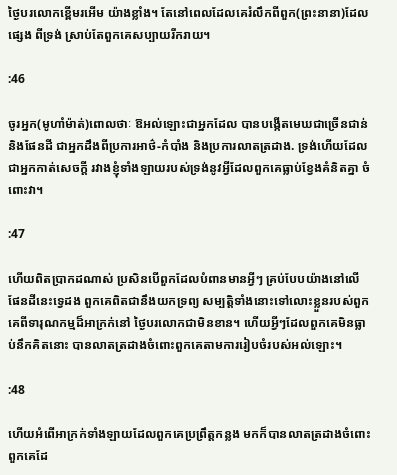ថ្ងៃបរលោកខ្ពើមរអើម យ៉ាងខ្លាំង។ តែនៅពេលដែលគេរំលឹកពីពួក(ព្រះនានា)ដែលផេ្សង ពីទ្រង់ ស្រាប់តែពួកគេសប្បាយរីករាយ។

:46

ចូរអ្នក(មូហាំម៉ាត់)ពោលថាៈ ឱអល់ឡោះជាអ្នកដែល បានបង្កើតមេឃជាច្រើនជាន់និងផែនដី ជាអ្នកដឹងពីប្រការអាថ៌-កំបាំង និងប្រការលាតត្រដាង. ទ្រង់ហើយដែលជាអ្នកកាត់សេចក្ដី រវាងខ្ញុំទាំងឡាយរបស់ទ្រង់នូវអ្វីដែលពួកគេធ្លាប់ខ្វែងគំនិតគ្នា ចំពោះវា។

:47

ហើយពិតប្រាកដណាស់ ប្រសិនបើពួកដែលបំពានមានអ្វីៗ គ្រប់បែបយ៉ាងនៅលើផែនដីនេះទេ្វដង ពួកគេពិតជានឹងយកទ្រព្យ សម្បត្ដិទាំងនោះទៅលោះខ្លួនរបស់ពួកគេពីទារុណកម្មដ៏អាក្រក់នៅ ថ្ងៃបរលោកជាមិនខាន។ ហើយអ្វីៗដែលពួកគេមិនធ្លាប់នឹកគិតនោះ បានលាតត្រដាងចំពោះពួកគេតាមការរៀបចំរបស់អល់ឡោះ។

:48

ហើយអំពើអាក្រក់ទាំងឡាយដែលពួកគេប្រព្រឹត្ដកន្លង មកក៏បានលាតត្រដាងចំពោះពួកគេដែ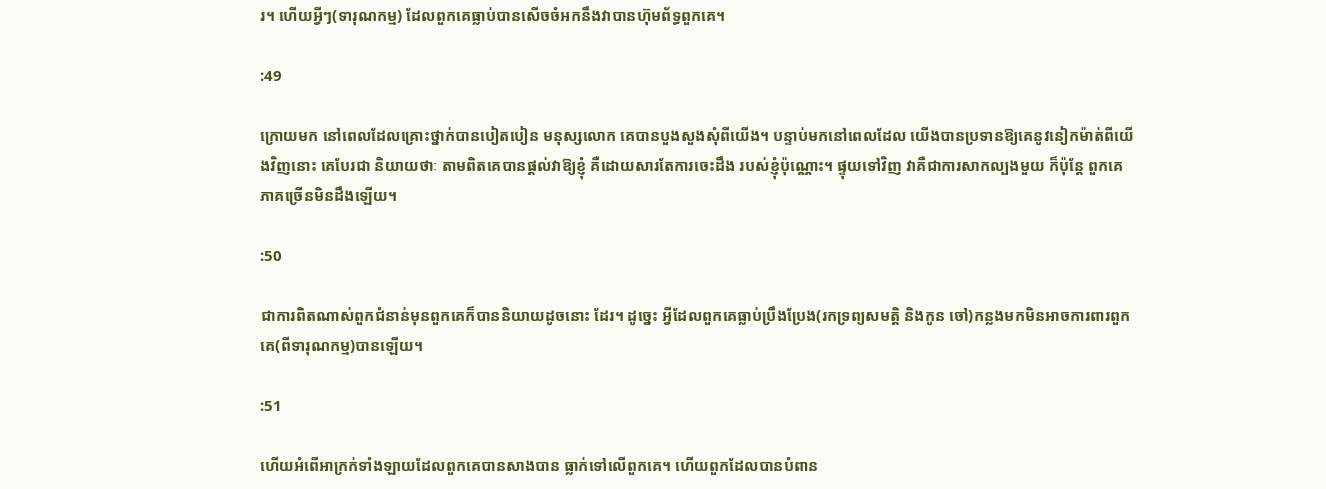រ។ ហើយអ្វីៗ(ទារុណកម្ម) ដែលពួកគេធ្លាប់បានសើចចំអកនឹងវាបានហ៊ុមព័ទ្ធពួកគេ។

:49

ក្រោយមក នៅពេលដែលគ្រោះថ្នាក់បានបៀតបៀន មនុស្សលោក គេបានបួងសួងសុំពីយើង។ បន្ទាប់មកនៅពេលដែល យើងបានប្រទានឱ្យគេនូវនៀកម៉ាត់ពីយើងវិញនោះ គេបែរជា និយាយថាៈ តាមពិតគេបានផ្ដល់វាឱ្យខ្ញុំ គឺដោយសារតែការចេះដឹង របស់ខ្ញុំប៉ុណ្ណោះ។ ផ្ទុយទៅវិញ វាគឺជាការសាកល្បងមួយ ក៏ប៉ុន្ដែ ពួកគេភាគច្រើនមិនដឹងឡើយ។

:50

ជាការពិតណាស់ពួកជំនាន់មុនពួកគេក៏បាននិយាយដូចនោះ ដែរ។ ដូចេ្នះ អ្វីដែលពួកគេធ្លាប់ប្រឹងប្រែង(រកទ្រព្យសមត្ដិ និងកូន ចៅ)កន្លងមកមិនអាចការពារពួកគេ(ពីទារុណកម្ម)បានឡើយ។

:51

ហើយអំពើអាក្រក់ទាំងឡាយដែលពួកគេបានសាងបាន ធ្លាក់ទៅលើពួកគេ។ ហើយពួកដែលបានបំពាន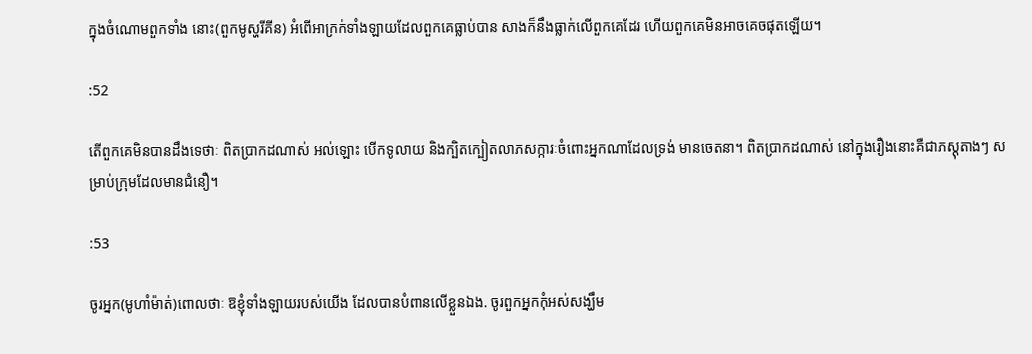ក្នុងចំណោមពួកទាំង នោះ(ពួកមូស្ហរីគីន) អំពើអាក្រក់ទាំងឡាយដែលពួកគេធ្លាប់បាន សាងក៏នឹងធ្លាក់លើពួកគេដែរ ហើយពួកគេមិនអាចគេចផុតឡើយ។

:52

តើពួកគេមិនបានដឹងទេថាៈ ពិតប្រាកដណាស់ អល់ឡោះ បើកទូលាយ និងក្បិតក្បៀតលាភសក្ការៈចំពោះអ្នកណាដែលទ្រង់ មានចេតនា។ ពិតប្រាកដណាស់ នៅក្នុងរឿងនោះគឺជាភស្ដុតាងៗ សម្រាប់ក្រុមដែលមានជំនឿ។

:53

ចូរអ្នក(មូហាំម៉ាត់)ពោលថាៈ ឱខ្ញុំទាំងឡាយរបស់យើង ដែលបានបំពានលើខ្លួនឯង. ចូរពួកអ្នកកុំអស់សង្ឃឹម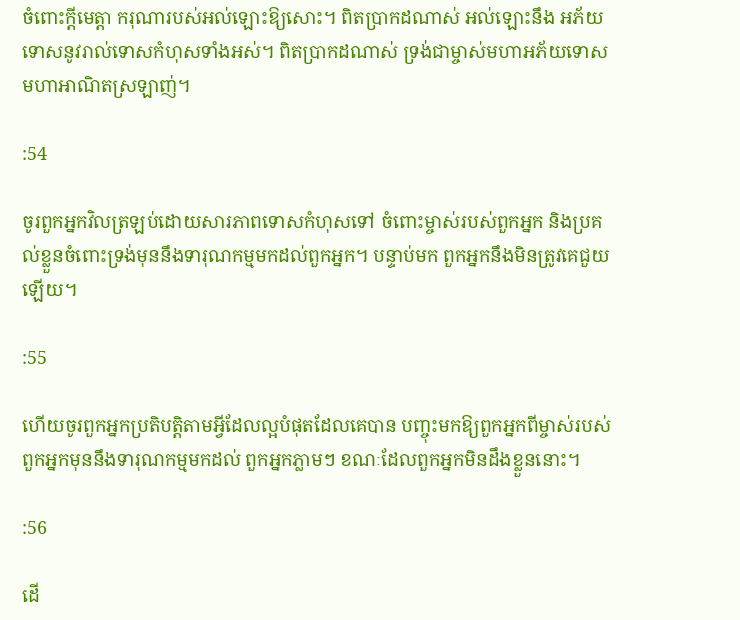ចំពោះក្ដីមេត្ដា ករុណារបស់អល់ឡោះឱ្យសោះ។ ពិតប្រាកដណាស់ អល់ឡោះនឹង អភ័យទោសនូវរាល់ទោសកំហុសទាំងអស់។ ពិតប្រាកដណាស់ ទ្រង់ជាម្ចាស់មហាអភ័យទោស មហាអាណិតស្រឡាញ់។

:54

ចូរពួកអ្នកវិលត្រឡប់ដោយសារភាពទោសកំហុសទៅ ចំពោះម្ចាស់របស់ពួកអ្នក និងប្រគល់ខ្លួនចំពោះទ្រង់មុននឹងទារុណកម្មមកដល់ពួកអ្នក។ បន្ទាប់មក ពួកអ្នកនឹងមិនត្រូវគេជួយឡើយ។

:55

ហើយចូរពួកអ្នកប្រតិបត្ដិតាមអ្វីដែលល្អបំផុតដែលគេបាន បញ្ចុះមកឱ្យពួកអ្នកពីម្ចាស់របស់ពួកអ្នកមុននឹងទារុណកម្មមកដល់ ពួកអ្នកភ្លាមៗ ខណៈដែលពួកអ្នកមិនដឹងខ្លួននោះ។

:56

ដើ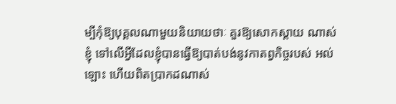ម្បីកុំឱ្យបុគ្គលណាមួយនិយាយថាៈ គួរឱ្យសោកស្ដាយ ណាស់ខ្ញុំ ទៅលើអ្វីដែលខ្ញុំបានធ្វើឱ្យបាត់បង់នូវកាតព្វកិច្ចរបស់ អល់ឡោះ ហើយពិតប្រាកដណាស់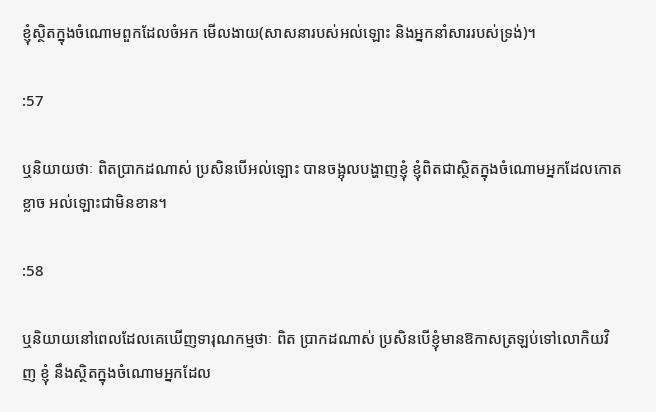ខ្ញុំស្ថិតក្នុងចំណោមពួកដែលចំអក មើលងាយ(សាសនារបស់អល់ឡោះ និងអ្នកនាំសាររបស់ទ្រង់)។

:57

ឬនិយាយថាៈ ពិតប្រាកដណាស់ ប្រសិនបើអល់ឡោះ បានចង្អុលបង្ហាញខ្ញុំ ខ្ញុំពិតជាស្ថិតក្នុងចំណោមអ្នកដែលកោតខ្លាច អល់ឡោះជាមិនខាន។

:58

ឬនិយាយនៅពេលដែលគេឃើញទារុណកម្មថាៈ ពិត ប្រាកដណាស់ ប្រសិនបើខ្ញុំមានឱកាសត្រឡប់ទៅលោកិយវិញ ខ្ញុំ នឹងស្ថិតក្នុងចំណោមអ្នកដែល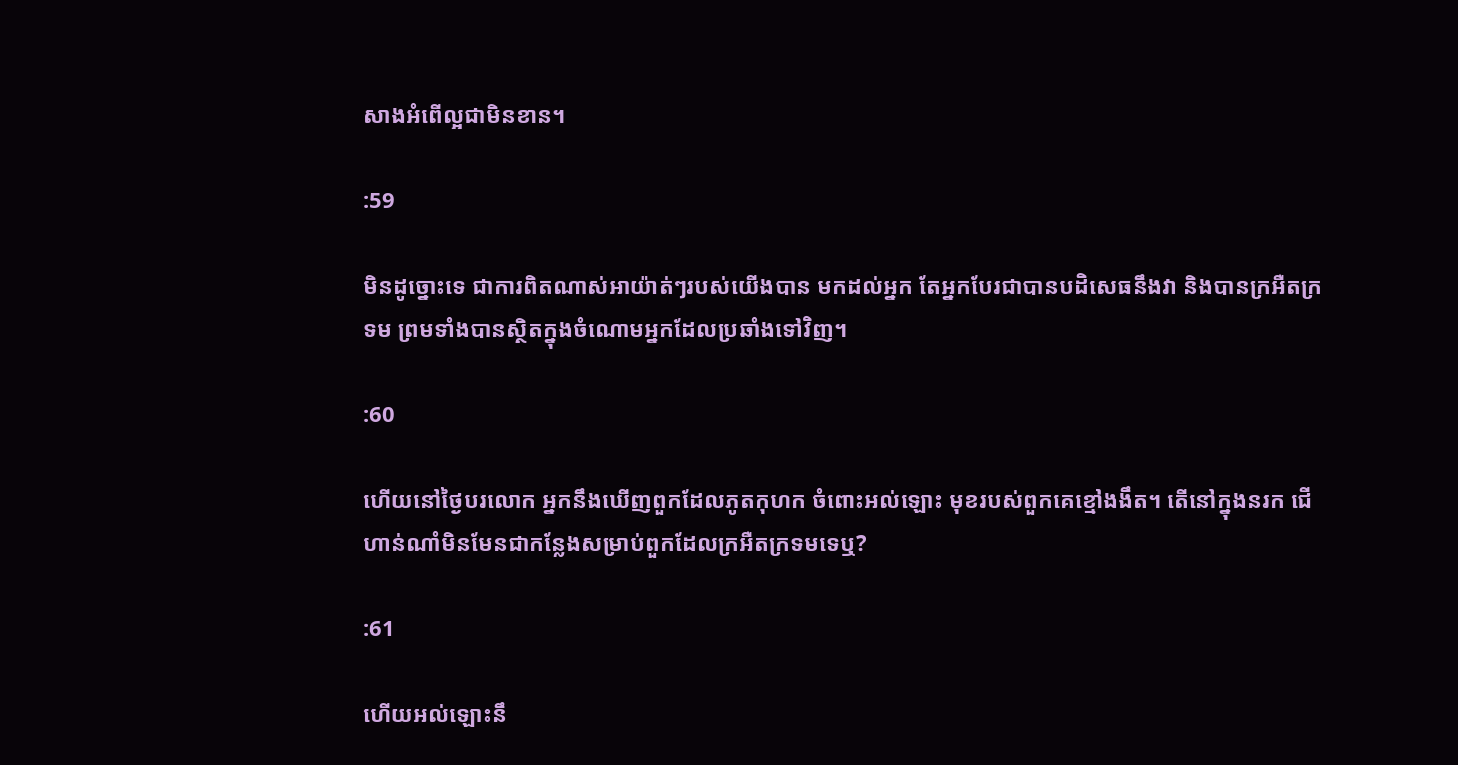សាងអំពើល្អជាមិនខាន។

:59

មិនដូច្នោះទេ ជាការពិតណាស់អាយ៉ាត់ៗរបស់យើងបាន មកដល់អ្នក តែអ្នកបែរជាបានបដិសេធនឹងវា និងបានក្រអឺតក្រទម ព្រមទាំងបានស្ថិតក្នុងចំណោមអ្នកដែលប្រឆាំងទៅវិញ។

:60

ហើយនៅថ្ងៃបរលោក អ្នកនឹងឃើញពួកដែលភូតកុហក ចំពោះអល់ឡោះ មុខរបស់ពួកគេខ្មៅងងឹត។ តើនៅក្នុងនរក ជើហាន់ណាំមិនមែនជាកន្លែងសម្រាប់ពួកដែលក្រអឺតក្រទមទេឬ?

:61

ហើយអល់ឡោះនឹ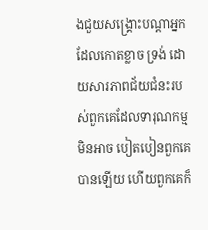ងជួយសង្គ្រោះបណ្ដាអ្នកដែលកោតខ្លាច ទ្រង់ ដោយសារភាពជ័យជំនះរបស់ពួកគេដែលទារុណកម្មមិនអាច បៀតបៀនពួកគេបានឡើយ ហើយពួកគេក៏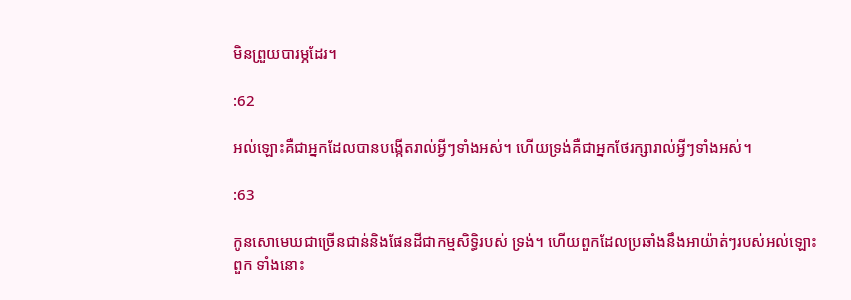មិនព្រួយបារម្ភដែរ។

:62

អល់ឡោះគឺជាអ្នកដែលបានបង្កើតរាល់អ្វីៗទាំងអស់។ ហើយទ្រង់គឺជាអ្នកថែរក្សារាល់អ្វីៗទាំងអស់។

:63

កូនសោមេឃជាច្រើនជាន់និងផែនដីជាកម្មសិទ្ធិរបស់ ទ្រង់។ ហើយពួកដែលប្រឆាំងនឹងអាយ៉ាត់ៗរបស់អល់ឡោះ ពួក ទាំងនោះ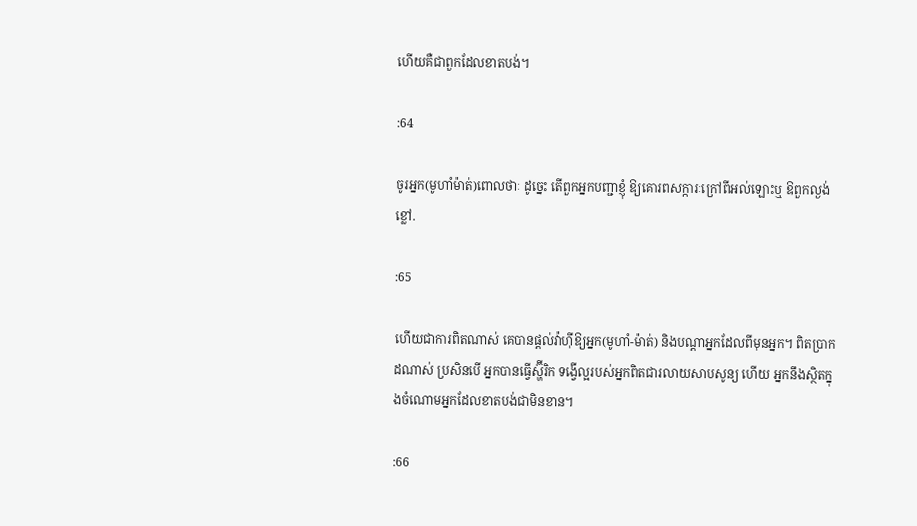ហើយគឺជាពួកដែលខាតបង់។

:64

ចូរអ្នក(មូហាំម៉ាត់)ពោលថាៈ ដូចេ្នះ តើពួកអ្នកបញ្ជាខ្ញុំ ឱ្យគោរពសក្ការៈក្រៅពីអល់ឡោះឬ ឱពួកល្ងង់ខ្លៅ.

:65

ហើយជាការពិតណាស់ គេបានផ្ដល់វ៉ាហ៊ីឱ្យអ្នក(មូហាំ-ម៉ាត់) និងបណ្ដាអ្នកដែលពីមុនអ្នក។ ពិតប្រាកដណាស់ ប្រសិនបើ អ្នកបានធ្វើស្ហ៊ីរិក ទង្វើល្អរបស់អ្នកពិតជារលាយសាបសូន្យ ហើយ អ្នកនឹងស្ថិតក្នុងចំណោមអ្នកដែលខាតបង់ជាមិនខាន។

:66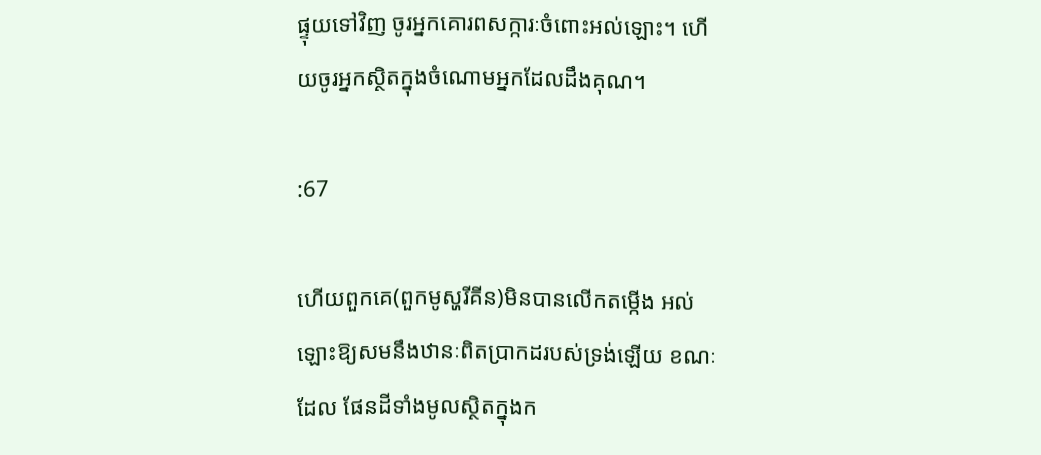ផ្ទុយទៅវិញ ចូរអ្នកគោរពសក្ការៈចំពោះអល់ឡោះ។ ហើយចូរអ្នកស្ថិតក្នុងចំណោមអ្នកដែលដឹងគុណ។

:67

ហើយពួកគេ(ពួកមូស្ហរីគីន)មិនបានលើកតម្កើង អល់ឡោះឱ្យសមនឹងឋានៈពិតប្រាកដរបស់ទ្រង់ឡើយ ខណៈដែល ផែនដីទាំងមូលស្ថិតក្នុងក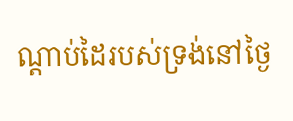ណ្ដាប់ដៃរបស់ទ្រង់នៅថ្ងៃ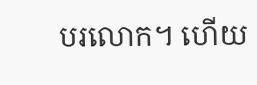បរលោក។ ហើយ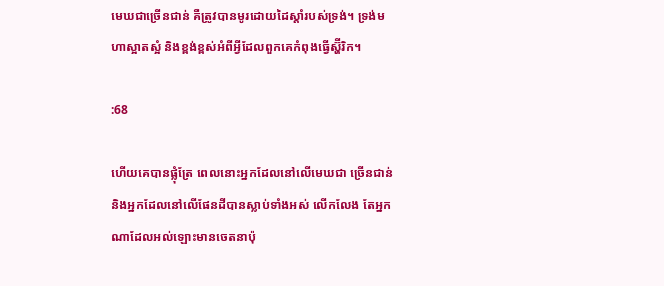មេឃជាច្រើនជាន់ គឺត្រូវបានមូរដោយដៃស្ដាំរបស់ទ្រង់។ ទ្រង់មហាស្អាតស្អំ និងខ្ពង់ខ្ពស់អំពីអ្វីដែលពួកគេកំពុងធ្វើស្ហ៊ីរិក។

:68

ហើយគេបានផ្លុំត្រែ ពេលនោះអ្នកដែលនៅលើមេឃជា ច្រើនជាន់ និងអ្នកដែលនៅលើផែនដីបានស្លាប់ទាំងអស់ លើកលែង តែអ្នកណាដែលអល់ឡោះមានចេតនាប៉ុ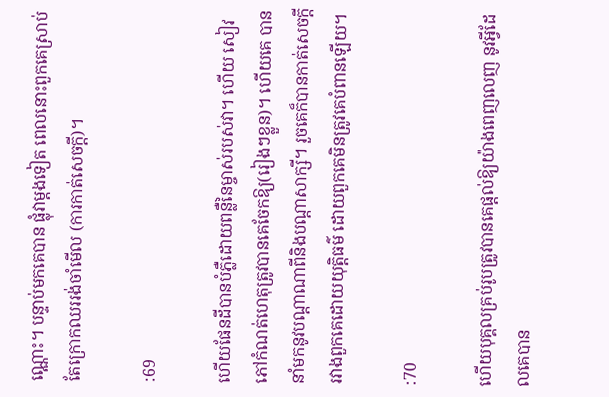ណ្ណោះ។ បន្ទាប់មកគេបាន ផ្លុំវាម្ដងទៀត ពេលនោះពួកគេស្រាប់តែក្រោកឈររង់ចាំមើល (ការកាត់សេចក្ដី)។

:69

ហើយផែនដីបានបំភ្លឺដោយពន្លឺនៃម្ចាស់របស់វា។ ហើយ សៀវភៅកំណត់ហេតុត្រូវបានគេចែកឱ្យ(រៀងៗខ្លួន)។ ហើយគេ បាននាំមកនូវបណ្ដាណាពីនិងបណ្ដាសាក្សី។ រួចគេក៏បានកាត់សេចក្ដី រវាងពួកគេដោយយុត្ដិធម៌ ដោយពួកគេមិនត្រូវគេបំពានឡើយ។

:70

ហើយបុគ្គលគ្រប់រូបត្រូវបានគេផ្ដល់ឱ្យយ៉ាងពេញលេញ នូវអ្វីដែលគេបាន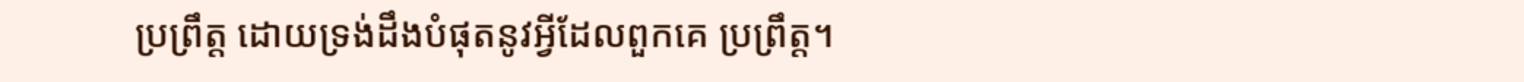ប្រព្រឹត្ដ ដោយទ្រង់ដឹងបំផុតនូវអ្វីដែលពួកគេ ប្រព្រឹត្ដ។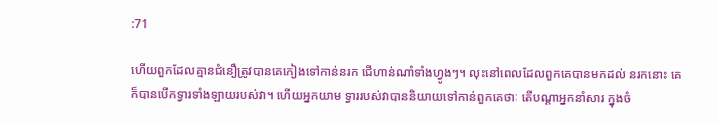:71

ហើយពួកដែលគ្មានជំនឿត្រូវបានគេកៀងទៅកាន់នរក ជើហាន់ណាំទាំងហ្វូងៗ។ លុះនៅពេលដែលពួកគេបានមកដល់ នរកនោះ គេក៏បានបើកទ្វារទាំងឡាយរបស់វា។ ហើយអ្នកយាម ទ្វាររបស់វាបាននិយាយទៅកាន់ពួកគេថាៈ តើបណ្ដាអ្នកនាំសារ ក្នុងចំ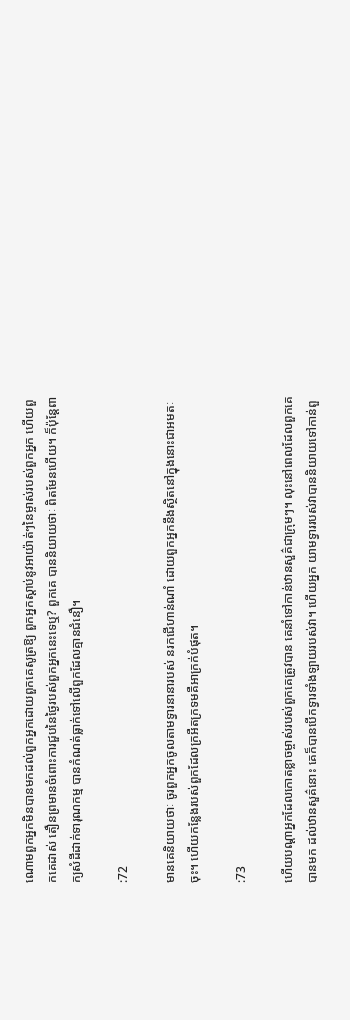ណោមពួកអ្នកមិនបានមកដល់ពួកអ្នកដោយពួកគេសូត្រឱ្យ ពួកអ្នកស្ដាប់នូវអាយ៉ាត់ៗនៃម្ចាស់របស់ពួកអ្នក ហើយពួកគេដាស់ តឿនព្រមានចំពោះការជួបនៃថ្ងៃរបស់ពួកអ្នកនេះទេឬ? ពួកគេ បាននិយាយថាៈ ពិតមែនហើយ។ ក៏ប៉ុន្ដែពាក្យសំដីដាក់ទារុណកម្ម បានកំណត់ធ្លាក់ទៅលើពួកដែលគ្មានជំនឿ។

:72

មានគេនិយាយថាៈ ចូរពួកអ្នកចូលតាមទ្វារនានារបស់ នរកជើហាន់ណាំ ដោយពួកអ្នកនឹងស្ថិតនៅក្នុងនោះជាអមតៈចុះ។ ហើយកន្លែងរបស់ពួកដែលក្រអឺតក្រទមគឺអាក្រក់បំផុត។

:73

ហើយបណ្ដាអ្នកដែលកោតខ្លាចម្ចាស់របស់ពួកគេត្រូវបាន គេនាំទៅកាន់ឋានសួគ៌ជាក្រុមៗ។ លុះនៅពេលដែលពួកគេបានមក ដល់ឋានសួគ៌នោះ គេក៏បានបើកទ្វារទាំងឡាយរបស់វា។ ហើយអ្នក យាមទ្វាររបស់វាបាននិយាយទៅកាន់ពួ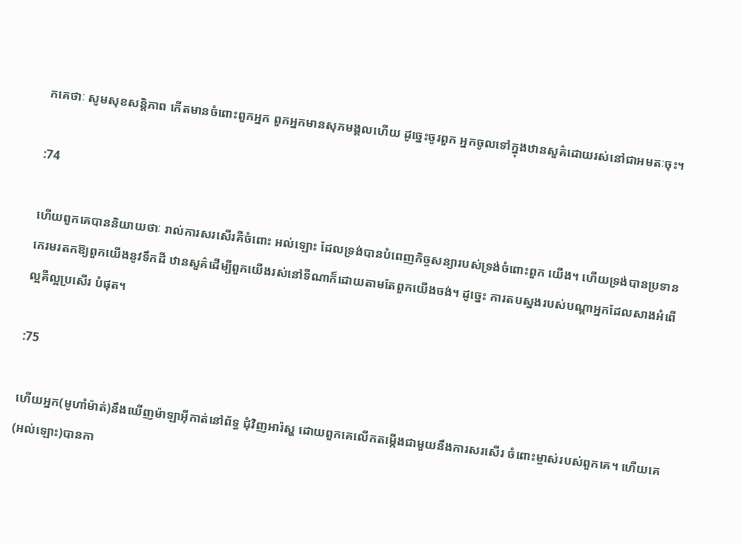កគេថាៈ សូមសុខសន្ដិភាព កើតមានចំពោះពួកអ្នក ពួកអ្នកមានសុភមង្គលហើយ ដូចេ្នះចូរពួក អ្នកចូលទៅក្នុងឋានសួគ៌ដោយរស់នៅជាអមតៈចុះ។

:74

ហើយពួកគេបាននិយាយថាៈ រាល់ការសរសើរគឺចំពោះ អល់ឡោះ ដែលទ្រង់បានបំពេញកិច្ចសន្យារបស់ទ្រង់ចំពោះពួក យើង។ ហើយទ្រង់បានប្រទានកេរមរតកឱ្យពួកយើងនូវទឹកដី ឋានសួគ៌ដើម្បីពួកយើងរស់នៅទីណាក៏ដោយតាមតែពួកយើងចង់។ ដូចេ្នះ ការតបស្នងរបស់បណ្ដាអ្នកដែលសាងអំពើល្អគឺល្អប្រសើរ បំផុត។

:75

ហើយអ្នក(មូហាំម៉ាត់)នឹងឃើញម៉ាឡាអ៊ីកាត់នៅព័ទ្ធ ជុំវិញអារ៉ស្ហ ដោយពួកគេលើកតម្កើងជាមួយនឹងការសរសើរ ចំពោះម្ចាស់របស់ពួកគេ។ ហើយគេ(អល់ឡោះ)បានកា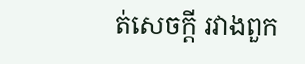ត់សេចក្ដី រវាងពួក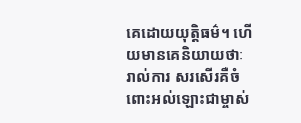គេដោយយុត្ដិធម៌។ ហើយមានគេនិយាយថាៈ រាល់ការ សរសើរគឺចំពោះអល់ឡោះជាម្ចាស់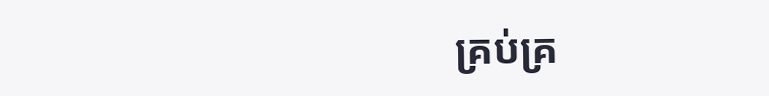គ្រប់គ្រ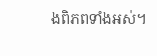ងពិភពទាំងអស់។